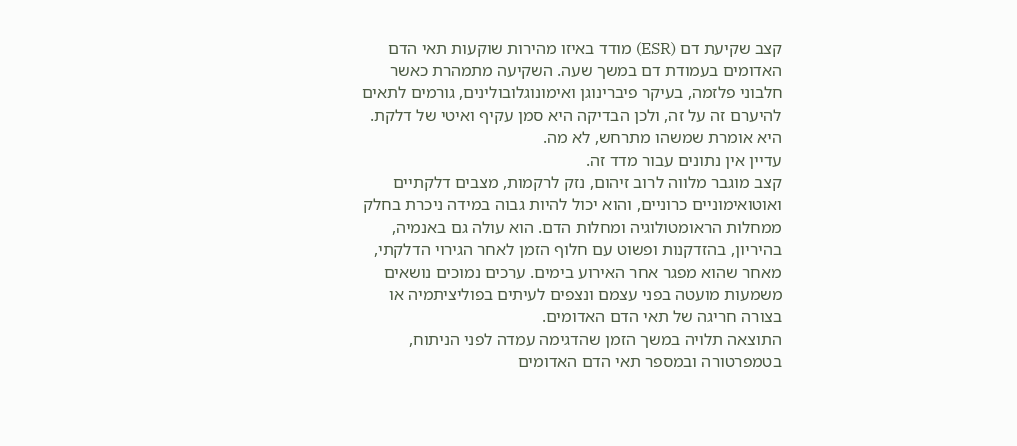קצב שקיעת דם (ESR) מודד באיזו מהירות שוקעות תאי הדם האדומים בעמודת דם במשך שעה. השקיעה מתמהרת כאשר חלבוני פלזמה, בעיקר פיברינוגן ואימונוגלובולינים, גורמים לתאים להיערם זה על זה, ולכן הבדיקה היא סמן עקיף ואיטי של דלקת. היא אומרת שמשהו מתרחש, לא מה.
עדיין אין נתונים עבור מדד זה.
קצב מוגבר מלווה לרוב זיהום, נזק לרקמות, מצבים דלקתיים ואוטואימוניים כרוניים, והוא יכול להיות גבוה במידה ניכרת בחלק ממחלות הראומטולוגיה ומחלות הדם. הוא עולה גם באנמיה, בהיריון, בהזדקנות ופשוט עם חלוף הזמן לאחר הגירוי הדלקתי, מאחר שהוא מפגר אחר האירוע בימים. ערכים נמוכים נושאים משמעות מועטה בפני עצמם ונצפים לעיתים בפוליציתמיה או בצורה חריגה של תאי הדם האדומים.
התוצאה תלויה במשך הזמן שהדגימה עמדה לפני הניתוח, בטמפרטורה ובמספר תאי הדם האדומים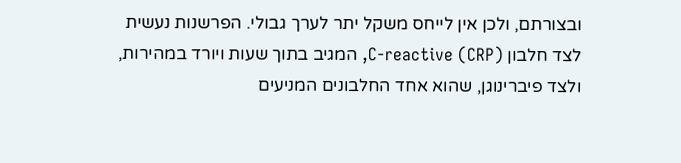ובצורתם, ולכן אין לייחס משקל יתר לערך גבולי. הפרשנות נעשית לצד חלבון C-reactive (CRP), המגיב בתוך שעות ויורד במהירות, ולצד פיברינוגן, שהוא אחד החלבונים המניעים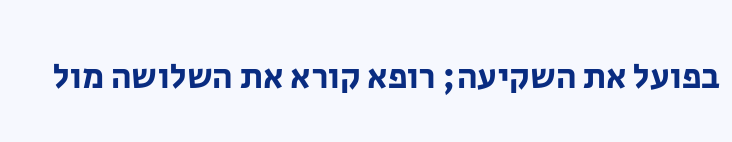בפועל את השקיעה; רופא קורא את השלושה מול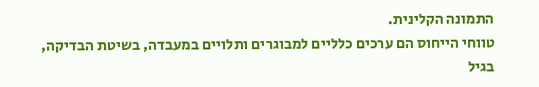התמונה הקלינית.
טווחי הייחוס הם ערכים כלליים למבוגרים ותלויים במעבדה, בשיטת הבדיקה, בגיל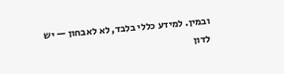ובמין. למידע כללי בלבד, לא לאבחון — יש לדון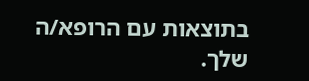בתוצאות עם הרופא/ה שלך.